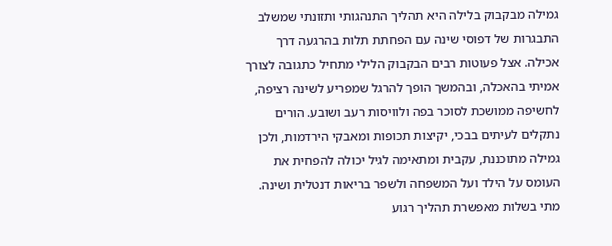גמילה מבקבוק בלילה היא תהליך התנהגותי ותזונתי שמשלב התבגרות של דפוסי שינה עם הפחתת תלות בהרגעה דרך אכילה. אצל פעוטות רבים הבקבוק הלילי מתחיל כתגובה לצורך אמיתי בהאכלה, ובהמשך הופך להרגל שמפריע לשינה רציפה, לחשיפה ממושכת לסוכר בפה ולוויסות רעב ושובע. הורים נתקלים לעיתים בבכי, יקיצות תכופות ומאבקי הירדמות, ולכן גמילה מתוכננת, עקבית ומתאימה לגיל יכולה להפחית את העומס על הילד ועל המשפחה ולשפר בריאות דנטלית ושינה.
מתי בשלות מאפשרת תהליך רגוע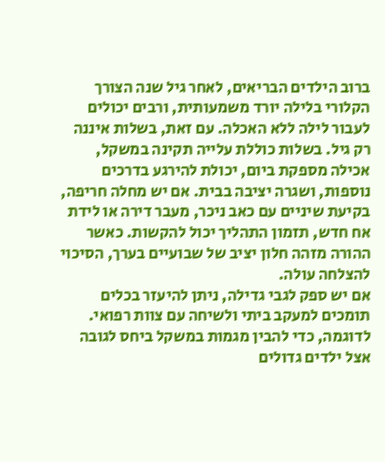ברוב הילדים הבריאים, לאחר גיל שנה הצורך הקלורי בלילה יורד משמעותית, ורבים יכולים לעבור לילה ללא האכלה. עם זאת, בשלות איננה רק גיל. בשלות כוללת עלייה תקינה במשקל, אכילה מספקת ביום, יכולת להירגע בדרכים נוספות, ושגרה יציבה בבית. אם יש מחלה חריפה, בקיעת שיניים עם כאב ניכר, מעבר דירה או לידת אח חדש, תזמון התהליך יכול להקשות. כאשר ההורה מזהה חלון יציב של שבועיים בערך, הסיכוי להצלחה עולה.
אם יש ספק לגבי גדילה, ניתן להיעזר בכלים תומכים למעקב ביתי ולשיחה עם צוות רפואי. לדוגמה, כדי להבין מגמות במשקל ביחס לגובה אצל ילדים גדולים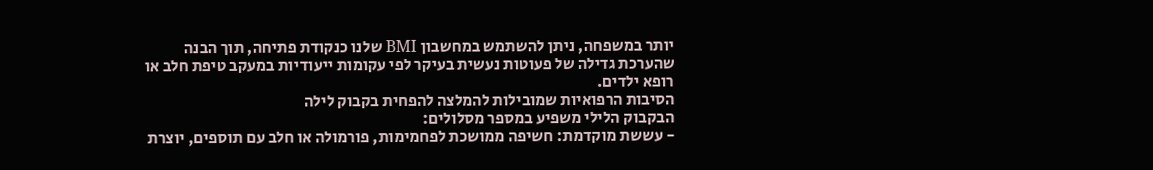יותר במשפחה, ניתן להשתמש במחשבון BMI שלנו כנקודת פתיחה, תוך הבנה שהערכת גדילה של פעוטות נעשית בעיקר לפי עקומות ייעודיות במעקב טיפת חלב או רופא ילדים.
הסיבות הרפואיות שמובילות להמלצה להפחית בקבוק לילה
הבקבוק הלילי משפיע במספר מסלולים:
- עששת מוקדמת: חשיפה ממושכת לפחמימות, פורמולה או חלב עם תוספים, יוצרת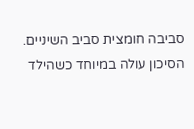סביבה חומצית סביב השיניים. הסיכון עולה במיוחד כשהילד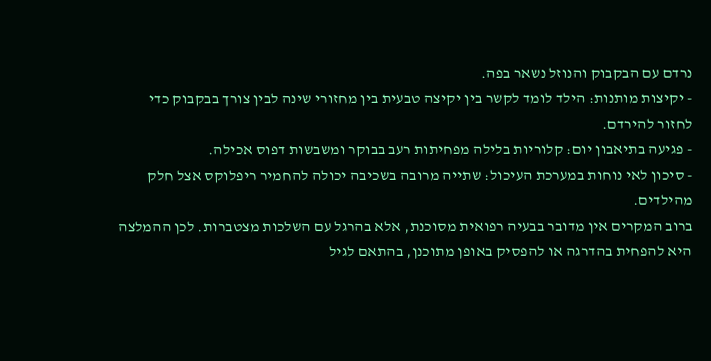נרדם עם הבקבוק והנוזל נשאר בפה.
- יקיצות מותנות: הילד לומד לקשר בין יקיצה טבעית בין מחזורי שינה לבין צורך בבקבוק כדי לחזור להירדם.
- פגיעה בתיאבון יום: קלוריות בלילה מפחיתות רעב בבוקר ומשבשות דפוס אכילה.
- סיכון לאי נוחות במערכת העיכול: שתייה מרובה בשכיבה יכולה להחמיר ריפלוקס אצל חלק מהילדים.
ברוב המקרים אין מדובר בבעיה רפואית מסוכנת, אלא בהרגל עם השלכות מצטברות. לכן ההמלצה היא להפחית בהדרגה או להפסיק באופן מתוכנן, בהתאם לגיל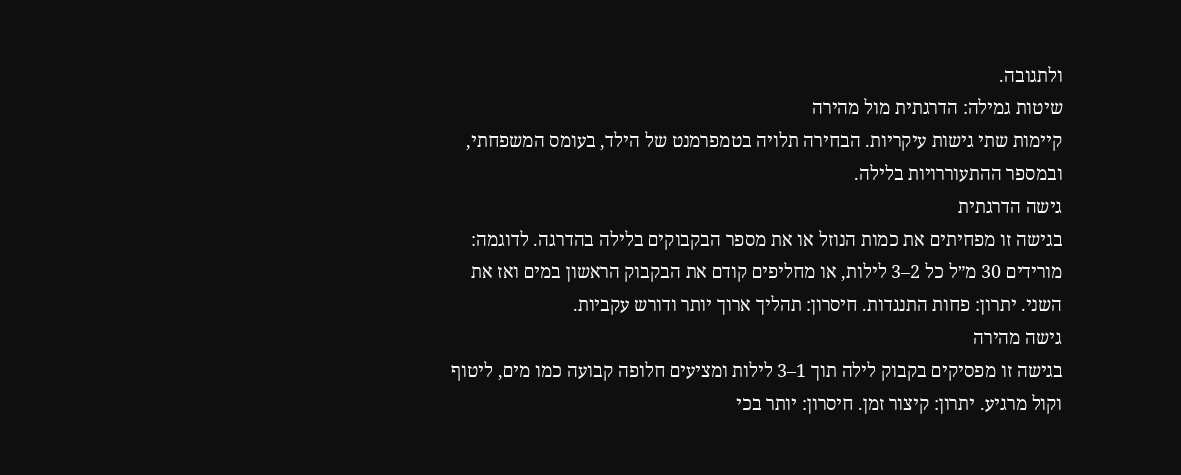ולתגובה.
שיטות גמילה: הדרגתית מול מהירה
קיימות שתי גישות עיקריות. הבחירה תלויה בטמפרמנט של הילד, בעומס המשפחתי, ובמספר ההתעוררויות בלילה.
גישה הדרגתית
בגישה זו מפחיתים את כמות הנוזל או את מספר הבקבוקים בלילה בהדרגה. לדוגמה: מורידים 30 מ״ל כל 2–3 לילות, או מחליפים קודם את הבקבוק הראשון במים ואז את השני. יתרון: פחות התנגדות. חיסרון: תהליך ארוך יותר ודורש עקביות.
גישה מהירה
בגישה זו מפסיקים בקבוק לילה תוך 1–3 לילות ומציעים חלופה קבועה כמו מים, ליטוף וקול מרגיע. יתרון: קיצור זמן. חיסרון: יותר בכי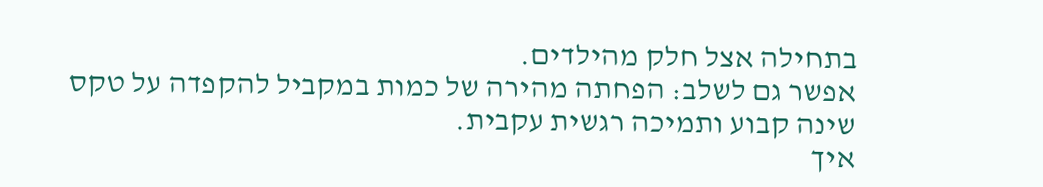בתחילה אצל חלק מהילדים.
אפשר גם לשלב: הפחתה מהירה של כמות במקביל להקפדה על טקס שינה קבוע ותמיכה רגשית עקבית.
איך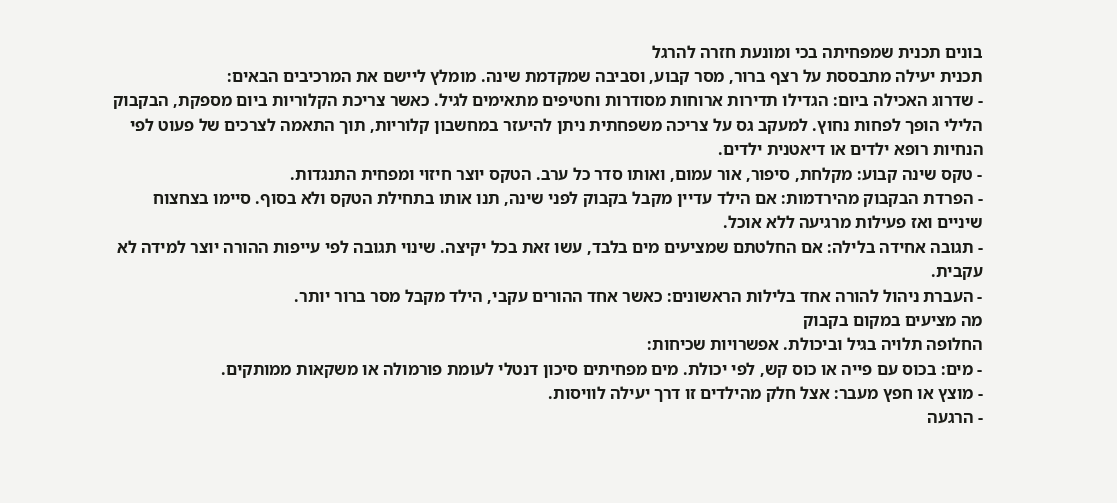בונים תכנית שמפחיתה בכי ומונעת חזרה להרגל
תכנית יעילה מתבססת על רצף ברור, מסר קבוע, וסביבה שמקדמת שינה. מומלץ ליישם את המרכיבים הבאים:
- שדרוג האכילה ביום: הגדילו תדירות ארוחות מסודרות וחטיפים מתאימים לגיל. כאשר צריכת הקלוריות ביום מספקת, הבקבוק הלילי הופך לפחות נחוץ. למעקב גס על צריכה משפחתית ניתן להיעזר במחשבון קלוריות, תוך התאמה לצרכים של פעוט לפי הנחיות רופא ילדים או דיאטנית ילדים.
- טקס שינה קבוע: מקלחת, סיפור, אור עמום, ואותו סדר כל ערב. הטקס יוצר חיזוי ומפחית התנגדות.
- הפרדת הבקבוק מהירדמות: אם הילד עדיין מקבל בקבוק לפני שינה, תנו אותו בתחילת הטקס ולא בסוף. סיימו בצחצוח שיניים ואז פעילות מרגיעה ללא אוכל.
- תגובה אחידה בלילה: אם החלטתם שמציעים מים בלבד, עשו זאת בכל יקיצה. שינוי תגובה לפי עייפות ההורה יוצר למידה לא עקבית.
- העברת ניהול להורה אחד בלילות הראשונים: כאשר אחד ההורים עקבי, הילד מקבל מסר ברור יותר.
מה מציעים במקום בקבוק
החלופה תלויה בגיל וביכולת. אפשרויות שכיחות:
- מים: בכוס עם פייה או כוס קש, לפי יכולת. מים מפחיתים סיכון דנטלי לעומת פורמולה או משקאות ממותקים.
- מוצץ או חפץ מעבר: אצל חלק מהילדים זו דרך יעילה לוויסות.
- הרגעה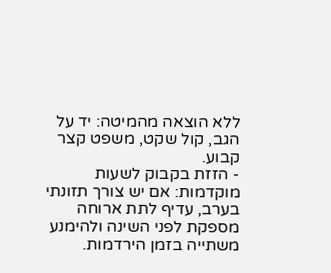ללא הוצאה מהמיטה: יד על הגב, קול שקט, משפט קצר קבוע.
- הזזת בקבוק לשעות מוקדמות: אם יש צורך תזונתי בערב, עדיף לתת ארוחה מספקת לפני השינה ולהימנע משתייה בזמן הירדמות.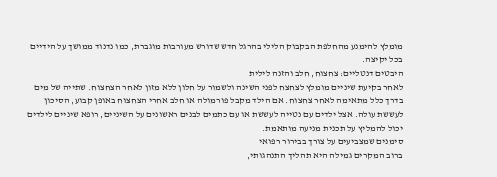מומלץ להימנע מהחלפת הבקבוק הלילי בהרגל חדש שדורש מעורבות מוגברת, כמו נדנוד ממושך על הידיים בכל יקיצה.
היבטים דנטליים: צחצוח, חלב והזנה לילית
לאחר בקיעת שיניים מומלץ לצחצח לפני השינה ולשמור על חלון ללא מזון לאחר הצחצוח. שתייה של מים בדרך כלל מתאימה לאחר צחצוח. אם הילד מקבל פורמולה או חלב אחרי הצחצוח באופן קבוע, הסיכון לעששת עולה. אצל ילדים עם נטייה לעששת או עם כתמים לבנים ראשונים על השיניים, רופא שיניים לילדים יכול להמליץ על תכנית מניעה מותאמת.
סימנים שמצביעים על צורך בבירור רפואי
ברוב המקרים גמילה היא תהליך התנהגותי,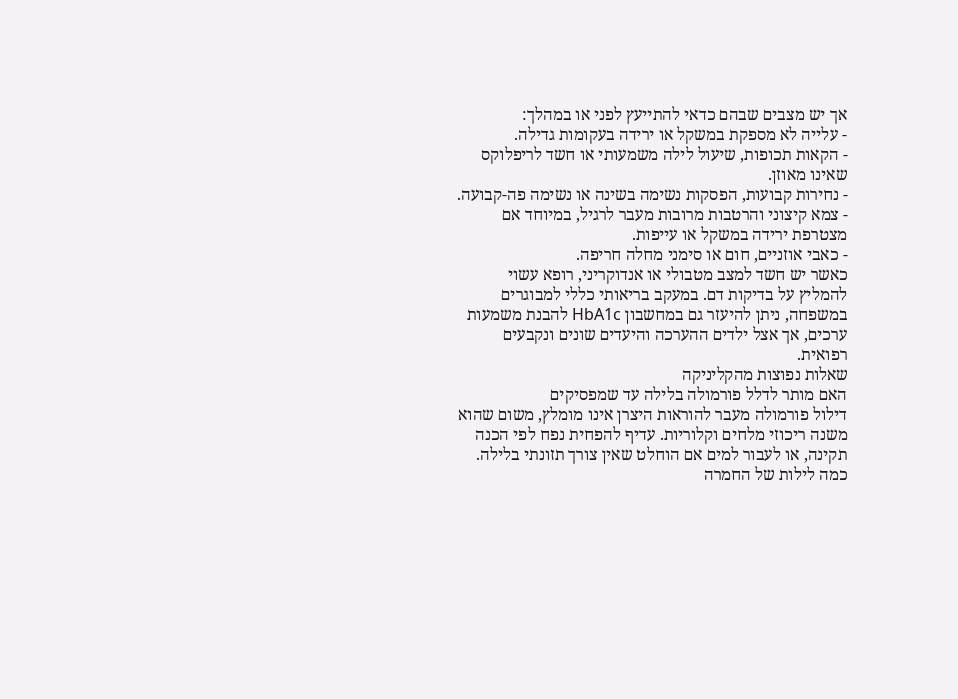אך יש מצבים שבהם כדאי להתייעץ לפני או במהלך:
- עלייה לא מספקת במשקל או ירידה בעקומות גדילה.
- הקאות תכופות, שיעול לילה משמעותי או חשד לריפלוקס שאינו מאוזן.
- נחירות קבועות, הפסקות נשימה בשינה או נשימה פה-קבועה.
- צמא קיצוני והרטבות מרובות מעבר לרגיל, במיוחד אם מצטרפת ירידה במשקל או עייפות.
- כאבי אוזניים, חום או סימני מחלה חריפה.
כאשר יש חשד למצב מטבולי או אנדוקריני, רופא עשוי להמליץ על בדיקות דם. במעקב בריאותי כללי למבוגרים במשפחה, ניתן להיעזר גם במחשבון HbA1c להבנת משמעות ערכים, אך אצל ילדים ההערכה והיעדים שונים ונקבעים רפואית.
שאלות נפוצות מהקליניקה
האם מותר לדלל פורמולה בלילה עד שמפסיקים
דילול פורמולה מעבר להוראות היצרן אינו מומלץ, משום שהוא משנה ריכוזי מלחים וקלוריות. עדיף להפחית נפח לפי הכנה תקינה, או לעבור למים אם הוחלט שאין צורך תזונתי בלילה.
כמה לילות של החמרה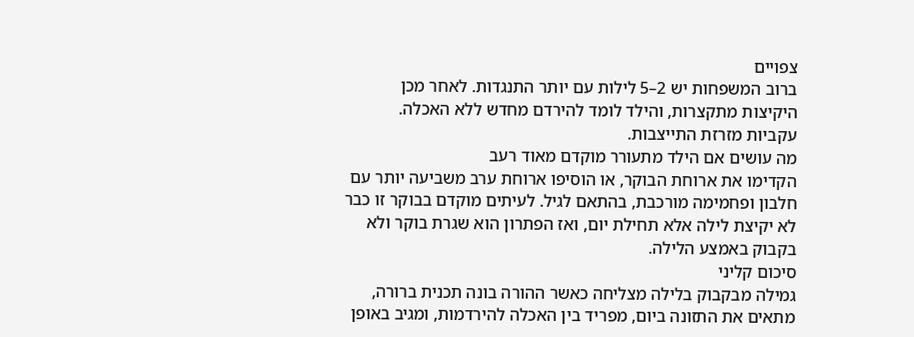צפויים
ברוב המשפחות יש 2–5 לילות עם יותר התנגדות. לאחר מכן היקיצות מתקצרות, והילד לומד להירדם מחדש ללא האכלה. עקביות מזרזת התייצבות.
מה עושים אם הילד מתעורר מוקדם מאוד רעב
הקדימו את ארוחת הבוקר, או הוסיפו ארוחת ערב משביעה יותר עם חלבון ופחמימה מורכבת, בהתאם לגיל. לעיתים מוקדם בבוקר זו כבר לא יקיצת לילה אלא תחילת יום, ואז הפתרון הוא שגרת בוקר ולא בקבוק באמצע הלילה.
סיכום קליני
גמילה מבקבוק בלילה מצליחה כאשר ההורה בונה תכנית ברורה, מתאים את התזונה ביום, מפריד בין האכלה להירדמות, ומגיב באופן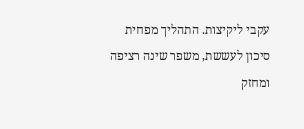עקבי ליקיצות. התהליך מפחית סיכון לעששת, משפר שינה רציפה ומחזק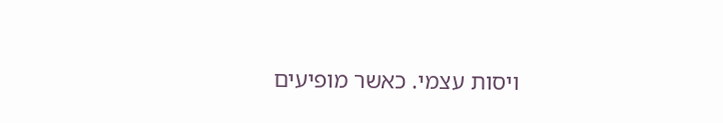ויסות עצמי. כאשר מופיעים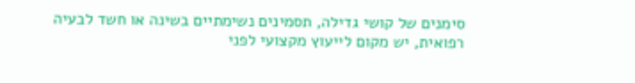סימנים של קושי גדילה, תסמינים נשימתיים בשינה או חשד לבעיה רפואית, יש מקום לייעוץ מקצועי לפני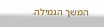המשך הגמילה.